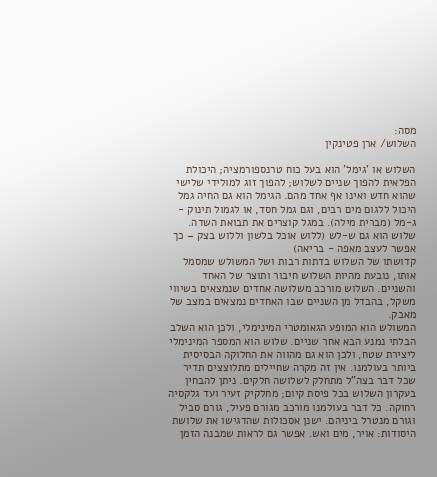מסה:
השלוש/ ארן פטינקין

השלוש או 'גימל' הוא בעל כוח טרנספורמציה; היכולת הפלאית להפוך שניים לשלוש; להפוך זוג למולידי שלישי שהוא חדש ואינו אף אחד מהם. הגימל הוא גם החיה גמל היכול ללגום מים רבים, וגם גמל חסד, או לגמול תינוק - ג-מל (מברית מילה). במגל קוצרים את תבואת השדה. שלוש הוא גם ש-לש (ללוש אוכל בלשון וללוש בצק – כך אפשר לעצב מאפה - בריאה)
קדושתו של השלוש בדתות רבות ושל המשולש שמסמל אותו, נובעת מהיות השלוש חיבור ותוצר של האחד והשניים. השלוש מורכב משלושה אחדים שנמצאים בשיווי משקל, בהבדל מן השניים שבו האחדים נמצאים במצב של מאבק.
המשולש הוא המופע הגאומטרי המינימלי, ולכן הוא השלב הבלתי נמנע הבא אחר שניים. שלוש הוא המספר המינימלי ליצירת שטח, ולכן הוא גם מהווה את החלוקה הבסיסית ביותר בעולמנו. אין זה מקרה שחיילים מתלוצצים תדיר שכל דבר בצה"ל מתחלק לשלושה חלקים. ניתן להבחין בעקרון השלוש בכל פיסת קיום; מחלקיק זעיר ועד גלקסיה רחוקה. כל דבר בעולמנו מורכב מגורם פעיל, גורם סביל וגורם מנטרל ביניהם. ישנן אסכולות שהדגישו את שלושת היסודות: אויר, מים ואש. אפשר גם לראות שמבנה הזמן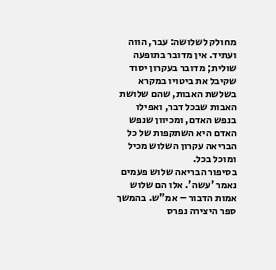מחולק לשלושה: עבר, הווה ועתיד. אין מדובר בתופעה שולית; מדובר בעקרון יסוד שקיבל את ביטויו במקרא בשלשת האבות, שהם שלושת האבות שבכל דבר, ואפילו בנפש האדם, ומכיוון שנפש האדם היא השתקפות של כל הבריאה עקרון השלוש מכיל ומוכל בכל.
בסיפור הבריאה שלוש פעמים נאמר 'עשה'. אלו הם שלוש אמות הדבור – אמ"ש. בהמשך ספר היצירה נפרס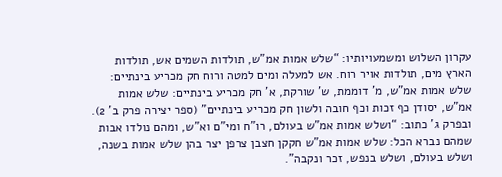עקרון השלוש ומשמעויותיו: “שלש אמות אמ"ש, תולדות השמים אש, תולדות הארץ מים, תולדות אויר רוח. אש למעלה ומים למטה ורוח חק מכריע בינתיים: שלש אמות אמ"ש, מ' דוממת, ש' שורקת, א' חק מכריע בינתיים: שלש אמות אמ"ש, יסודן כף זכות וכף חובה ולשון חק מכריע בינתיים" (ספר יצירה פרק ב' 2). ובפרק ג' כתוב: “ושלש אמות אמ"ש בעולם, רו"ח ומי"ם וא"ש, ומהם נולדו אבות שמהם נברא הכל: שלש אמות אמ"ש חקקן חצבן צרפן יצר בהן שלש אמות בשנה, ושלש בעולם, ושלש בנפש, זכר ונקבה”.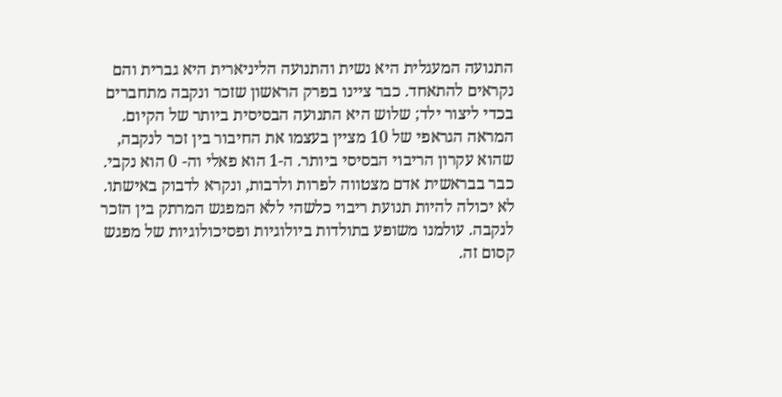התנועה המעגלית היא נשית והתנועה הליניארית היא גברית והם נקראים להתאחד. כבר ציינו בפרק הראשון שזכר ונקבה מתחברים בכדי ליצור ילד; שלוש היא התנועה הבסיסית ביותר של הקיום. המראה הגראפי של 10 מציין בעצמו את החיבור בין זכר לנקבה, שהוא עקרון הריבוי הבסיסי ביותר. ה-1 הוא פאלי וה- 0 הוא נקבי. כבר בבראשית אדם מצטווה לפרות ולרבות, ונקרא לדבוק באישתו. לא יכולה להיות תנועת ריבוי כלשהי ללא המפגש המרתק בין הזכר לנקבה. עולמנו משופע בתולדות ביולוגיות ופסיכולוגיות של מפגש קסום זה.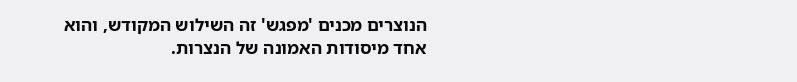הנוצרים מכנים 'מפגש' זה השילוש המקודש, והוא אחד מיסודות האמונה של הנצרות.